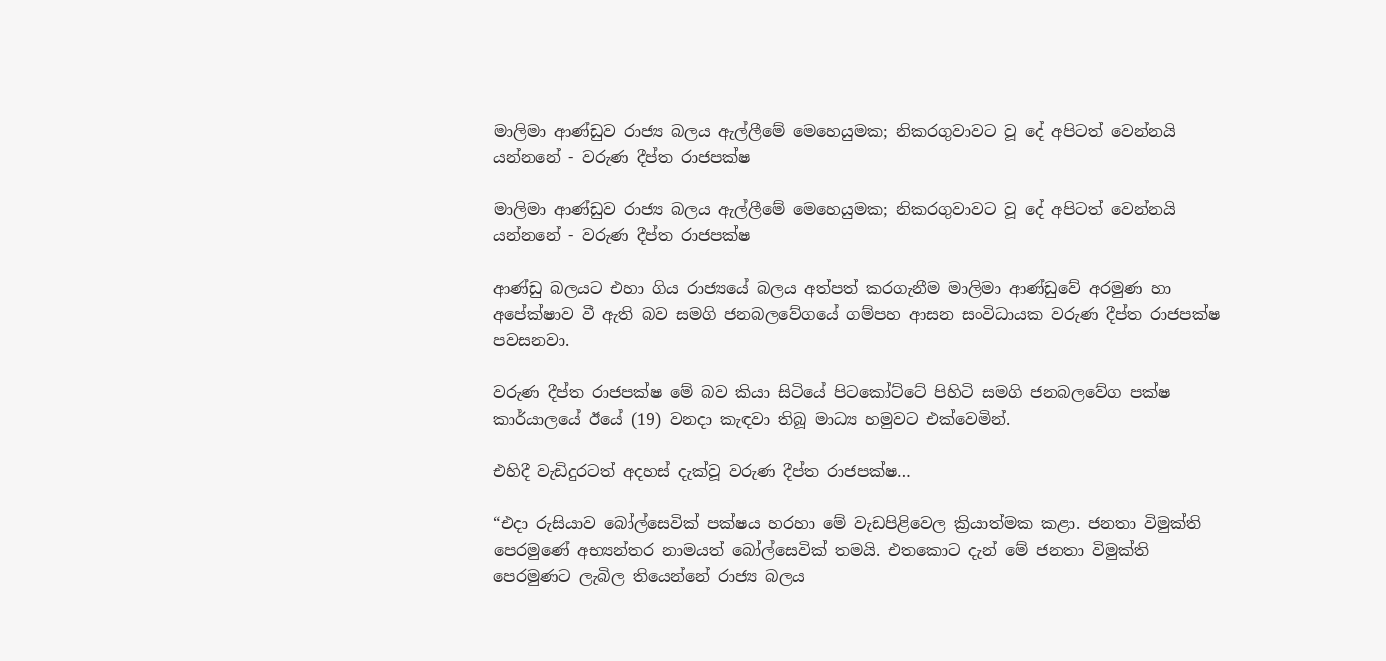මාලිමා ආණ්ඩුව රාජ්‍ය බලය ඇල්ලීමේ මෙහෙයුමක; නිකරගුවාවට වූ දේ අපිටත් වෙන්නයි යන්නනේ - වරුණ දීප්ත රාජපක්ෂ

මාලිමා ආණ්ඩුව රාජ්‍ය බලය ඇල්ලීමේ මෙහෙයුමක; නිකරගුවාවට වූ දේ අපිටත් වෙන්නයි යන්නනේ - වරුණ දීප්ත රාජපක්ෂ

ආණ්ඩු බලයට එහා ගිය රාජ්‍යයේ බලය අත්පත් කරගැනීම මාලිමා ආණ්ඩුවේ අරමුණ හා අපේක්ෂාව වී ඇති බව සමගි ජනබලවේගයේ ගම්පහ ආසන සංවිධායක වරුණ දීප්ත රාජපක්ෂ පවසනවා.

වරුණ දීප්ත රාජපක්ෂ මේ බව කියා සිටියේ පිටකෝට්ටේ පිහිටි සමගි ජනබලවේග පක්ෂ කාර්යාලයේ ඊයේ (19) වනදා කැඳවා තිබූ මාධ්‍ය හමුවට එක්වෙමින්.

එහිදී වැඩිදුරටත් අදහස් දැක්වූ වරුණ දීප්ත රාජපක්ෂ…

“එදා රුසියාව බෝල්සෙවික් පක්ෂය හරහා මේ වැඩපිළිවෙල ක්‍රියාත්මක කළා. ජනතා විමුක්ති පෙරමුණේ අභ්‍යන්තර නාමයත් බෝල්සෙවික් තමයි. එතකොට දැන් මේ ජනතා විමුක්ති පෙරමුණට ලැබිල තියෙන්නේ රාජ්‍ය බලය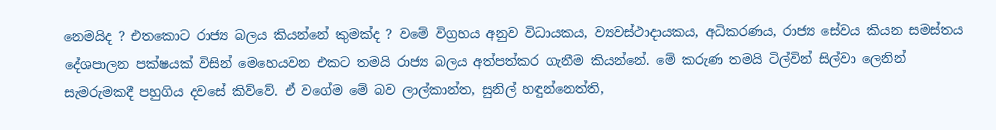නෙමයිද ? එතකොට රාජ්‍ය බලය කියන්නේ කුමක්ද ? වමේ විග්‍රහය අනුව විධායකය, ව්‍යවස්ථාදායකය, අධිකරණය, රාජ්‍ය සේවය කියන සමස්තය දේශපාලන පක්ෂයක් විසින් මෙහෙයවන එකට තමයි රාජ්‍ය බලය අත්පත්කර ගැනීම කියන්නේ. මේ කරුණ තමයි ටිල්වින් සිල්වා ලෙනින් සැමරුමකදී පහුගිය දවසේ කිව්වේ. ඒ වගේම මේ බව ලාල්කාන්ත, සුනිල් හඳුන්නෙත්ති,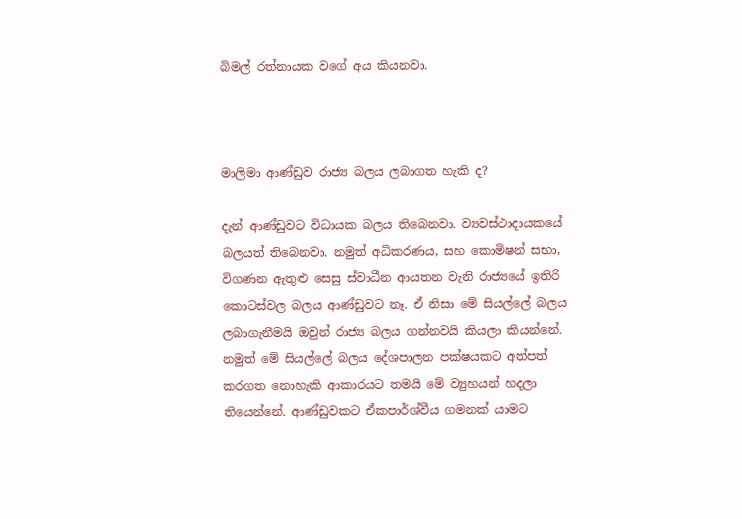බිමල් රත්නායක වගේ අය කියනවා.



මාලිමා ආණ්ඩුව රාජ්‍ය බලය ලබාගත හැකි ද?

දැන් ආණ්ඩුවට විධායක බලය තිබෙනවා. ව්‍යවස්ථාදායකයේ බලයත් තිබෙනවා. නමුත් අධිකරණය, සහ කොමිෂන් සභා, විගණන ඇතුළු සෙසු ස්වාධීන ආයතන වැනි රාජ්‍යයේ ඉතිරි කොටස්වල බලය ආණ්ඩුවට නෑ. ඒ නිසා මේ සියල්ලේ බලය ලබාගැනීමයි ඔවුන් රාජ්‍ය බලය ගන්නවයි කියලා කියන්නේ. නමුත් මේ සියල්ලේ බලය දේශපාලන පක්ෂයකට අත්පත් කරගත නොහැකි ආකාරයට තමයි මේ ව්‍යුහයන් හදලා තියෙන්නේ. ආණ්ඩුවකට ඒකපාර්ශ්වීය ගමනක් යාමට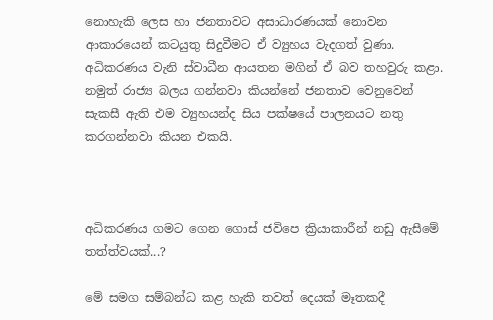නොහැකි ලෙස හා ජනතාවට අසාධාරණයක් නොවන ආකාරයෙන් කටයුතු සිදුවීමට ඒ ව්‍යුහය වැදගත් වුණා. අධිකරණය වැනි ස්වාධීන ආයතන මගින් ඒ බව තහවුරු කළා. නමුත් රාජ්‍ය බලය ගන්නවා කියන්නේ ජනතාව වෙනුවෙන් සැකසී ඇති එම ව්‍යුහයන්ද සිය පක්ෂයේ පාලනයට නතු කරගන්නවා කියන එකයි.



අධිකරණය ගමට ගෙන ගොස් ජවිපෙ ක්‍රියාකාරීන් නඩු ඇසීමේ තත්ත්වයක්...?

මේ සමග සම්බන්ධ කළ හැකි තවත් දෙයක් මෑතකදී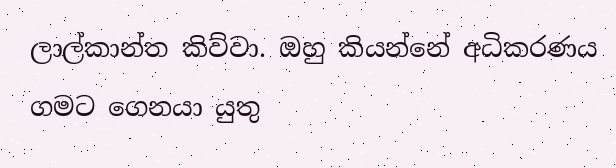ලාල්කාන්ත කිව්වා. ඔහු කියන්නේ අධිකරණය ගමට ගෙනයා යුතු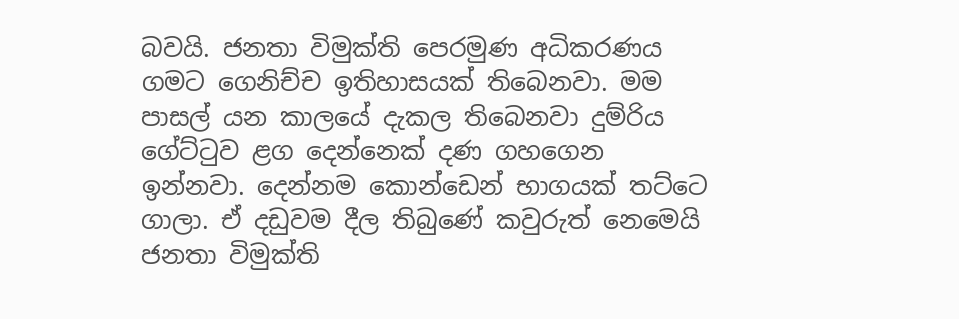බවයි. ජනතා විමුක්ති පෙරමුණ අධිකරණය ගමට ගෙනිච්ච ඉතිහාසයක් තිබෙනවා. මම පාසල් යන කාලයේ දැකල තිබෙනවා දුම්රිය ගේට්ටුව ළග දෙන්නෙක් දණ ගහගෙන ඉන්නවා. දෙන්නම කොන්ඩෙන් භාගයක් තට්ටෙ ගාලා. ඒ දඩුවම දීල තිබුණේ කවුරුත් නෙමෙයි ජනතා විමුක්ති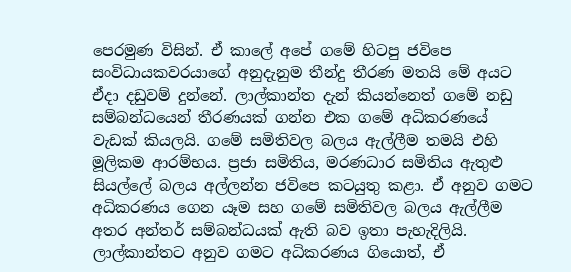පෙරමුණ විසින්. ඒ කාලේ අපේ ගමේ හිටපු ජවිපෙ සංවිධායකවරයාගේ අනුදැනුම තීන්දු තීරණ මතයි මේ අයට ඒදා දඩුවම් දුන්නේ. ලාල්කාන්ත දැන් කියන්නෙත් ගමේ නඩු සම්බන්ධයෙන් තීරණයක් ගන්න එක ගමේ අධිකරණයේ වැඩක් කියලයි. ගමේ සමිතිවල බලය ඇල්ලීම තමයි එහි මූලිකම ආරම්භය. ප්‍රජා සමිතිය, මරණධාර සමිතිය ඇතුළු සියල්ලේ බලය අල්ලන්න ජවිපෙ කටයුතු කළා. ඒ අනුව ගමට අධිකරණය ගෙන යෑම සහ ගමේ සමිතිවල බලය ඇල්ලීම අතර අන්තර් සම්බන්ධයක් ඇති බව ඉතා පැහැදිලියි. ලාල්කාන්තට අනුව ගමට අධිකරණය ගියොත්, ඒ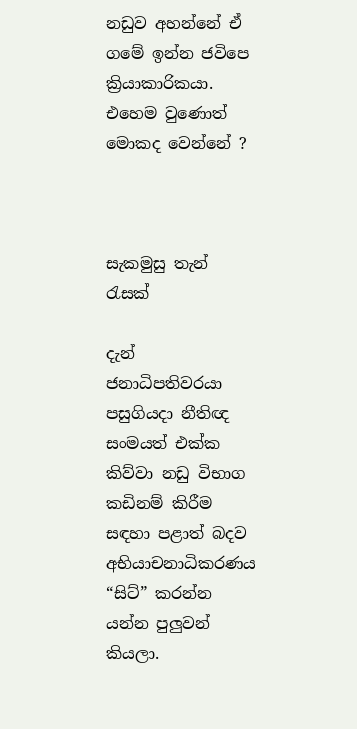නඩුව අහන්නේ ඒ ගමේ ඉන්න ජවිපෙ ක්‍රියාකාරිකයා. එහෙම වුණොත් මොකද වෙන්නේ ?



සැකමුසු තැන් රැසක්

දැන් ජනාධිපතිවරයා පසුගියදා නීතිඥ සංමයත් එක්ක කිව්වා නඩු විභාග කඩිනම් කිරීම සඳහා පළාත් බදව අභියාචනාධිකරණය “සිට්” කරන්න යන්න පුලුවන් කියලා.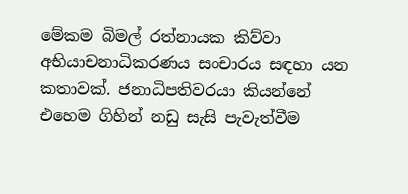මේකම බිමල් රත්නායක කිව්වා  අභියාචනාධිකරණය සංචාරය සඳහා යන කතාවක්. ජනාධිපතිවරයා කියන්නේ එහෙම ගිහින් නඩු සැසි පැවැත්වීම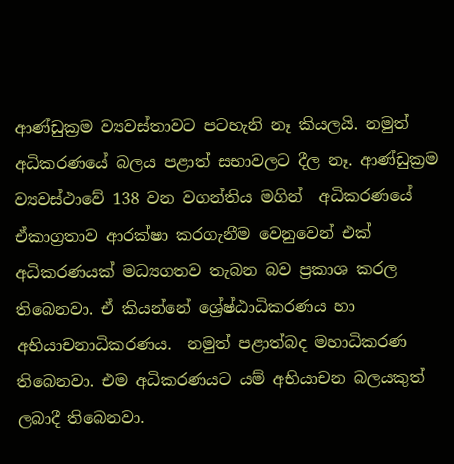ආණ්ඩුක්‍රම ව්‍යවස්තාවට පටහැනි නෑ කියලයි. නමුත් අධිකරණයේ බලය පළාත් සභාවලට දීල නෑ. ආණ්ඩුක්‍රම ව්‍යවස්ථාවේ 138 වන වගන්තිය මගින්  අධිකරණයේ ඒකාග්‍රතාව ආරක්ෂා කරගැනීම වෙනුවෙන් එක් අධිකරණයක් මධ්‍යගතව තැබන බව ප්‍රකාශ කරල තිබෙනවා. ඒ කියන්නේ ශ්‍රේෂ්ඨාධිකරණය හා අභියාචනාධිකරණය.  නමුත් පළාත්බද මහාධිකරණ තිබෙනවා. එම අධිකරණයට යම් අභියාචන බලයකුත් ලබාදී තිබෙනවා.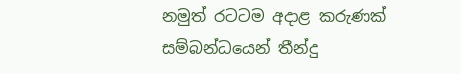නමුත් රටටම අදාළ කරුණක් සම්බන්ධයෙන් තීන්දු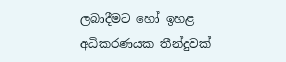ලබාදීමට හෝ ඉහළ අධිකරණයක තීන්දුවක්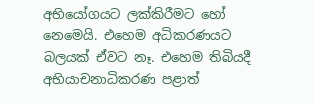අභියෝගයට ලක්කිරීමට හෝ නෙමෙයි. එහෙම අධිකරණයට බලයක් ඒවට නෑ. එහෙම තිබියදී අභියාචනාධිකරණ පළාත්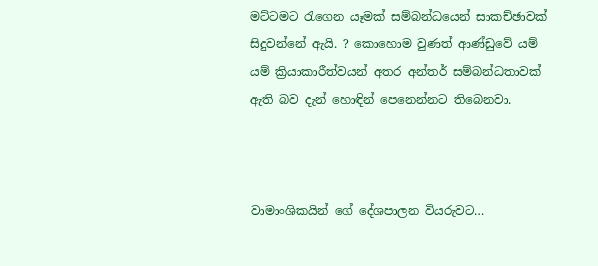මට්ටමට රැගෙන යෑමක් සම්බන්ධයෙන් සාකච්ඡාවක් සිදුවන්නේ ඇයි. ? කොහොම වුණත් ආණ්ඩුවේ යම් යම් ක්‍රියාකාරීත්වයන් අතර අන්තර් සම්බන්ධතාවක් ඇති බව දැන් හොඳින් පෙනෙන්නට තිබෙනවා.



වාමාංශිකයින් ගේ දේශපාලන වියරුවට…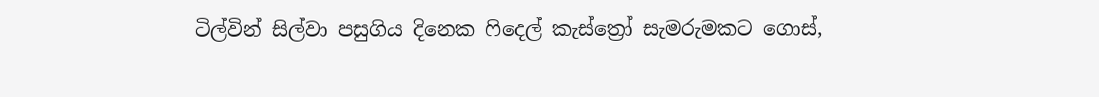ටිල්වින් සිල්වා පසුගිය දිනෙක ෆිදෙල් කැස්ත්‍රෝ සැමරුමකට ගොස්,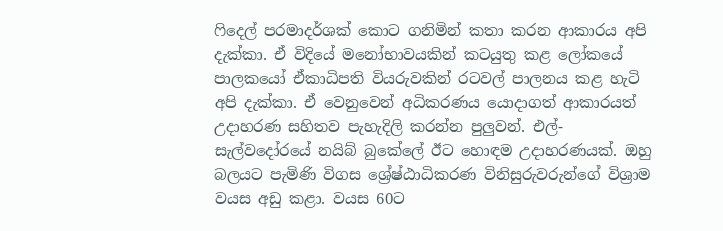ෆිදෙල් පරමාදර්ශක් කොට ගනිමින් කතා කරන ආකාරය අපි දැක්කා. ඒ විදියේ මනෝභාවයකින් කටයුතු කළ ලෝකයේ පාලකයෝ ඒකාධිපති වියරුවකින් රටවල් පාලනය කළ හැටි අපි දැක්කා. ඒ වෙනුවෙන් අධිකරණය යොදාගත් ආකාරයත් උදාහරණ සහිතව පැහැදිලි කරන්න පුලුවන්. එල්-සැල්වදෝරයේ නයිබ් බුකේලේ ඊට හොඳම උදාහරණයක්. ඔහු බලයට පැමිණි විගස ශ්‍රේෂ්ඨාධිකරණ විනිසුරුවරුන්ගේ විශ්‍රාම වයස අඩු කළා. වයස 60ට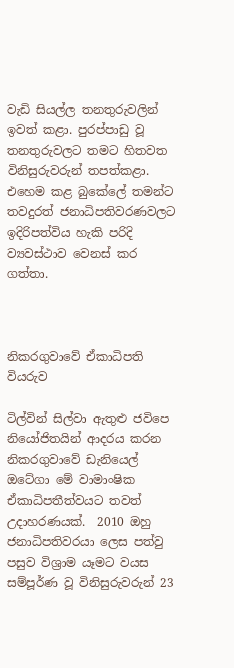වැඩි සියල්ල තනතුරුවලින් ඉවත් කළා. පුරප්පාඩු වූ තනතුරුවලට තමට හිතවත විනිසුරුවරුන් තපත්කළා. එහෙම කළ බුකේලේ තමන්ට තවදුරත් ජනාධිපතිවරණවලට ඉදිරිපත්විය හැකි පරිදි ව්‍යවස්ථාව වෙනස් කර ගත්තා.



නිකරගුවාවේ ඒකාධිපති වියරුව

ටිල්වින් සිල්වා ඇතුළු ජවිපෙ නියෝජිතයින් ආදරය කරන නිකරගුවාවේ ඩැනියෙල් ඔටේගා මේ වාමාංෂික ඒකාධිපතීත්වයට තවත් උදාහරණයක්.  2010 ඔහු ජනාධිපතිවරයා ලෙස පත්වු පසුව විශ්‍රාම යෑමට වයස සම්පූර්ණ වූ විනිසුරුවරුන් 23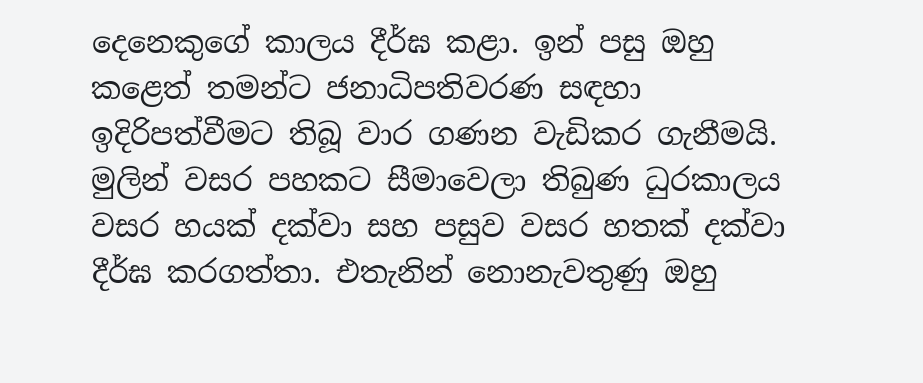දෙනෙකුගේ කාලය දීර්ඝ කළා. ඉන් පසු ඔහු කළෙත් තමන්ට ජනාධිපතිවරණ සඳහා ඉදිරිපත්වීමට තිබූ වාර ගණන වැඩිකර ගැනීමයි. මුලින් වසර පහකට සීමාවෙලා තිබුණ ධුරකාලය වසර හයක් දක්වා සහ පසුව වසර හතක් දක්වා දීර්ඝ කරගත්තා. එතැනින් නොනැවතුණු ඔහු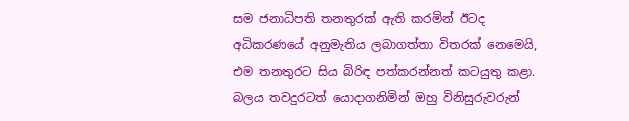සම ජනාධිපති තනතුරක් ඇති කරමින් ඊටද අධිකරණයේ අනුමැතිය ලබාගත්තා විතරක් නෙමෙයි, එම තනතුරට සිය බිරිඳ පත්කරන්නත් කටයුතු කළා. බලය තවදුරටත් යොදාගනිමින් ඔහු විනිසුරුවරුන්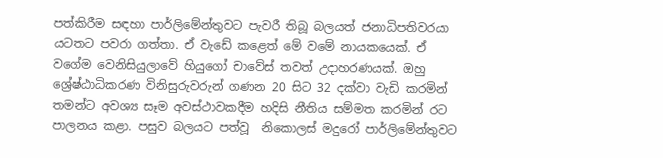පත්කිරීම සඳහා පාර්ලිමේන්තුවට පැවරී තිබූ බලයත් ජනාධිපතිවරයා යටතට පවරා ගත්තා. ඒ වැඩේ කළෙත් මේ වමේ නායකයෙක්. ඒ වගේම වෙනිසියුලාවේ හියුගෝ චාවේස් තවත් උදාහරණයක්. ඔහු ශ්‍රේෂ්ඨාධිකරණ විනිසුරුවරුන් ගණන 20 සිට 32 දක්වා වැඩි කරමින් තමන්ට අවශ්‍ය සෑම අවස්ථාවකදීම හදිසි නීතිය සම්මත කරමින් රට පාලනය කළා. පසුව බලයට පත්වූ  නිකොලස් මදුරෝ පාර්ලිමේන්තුවට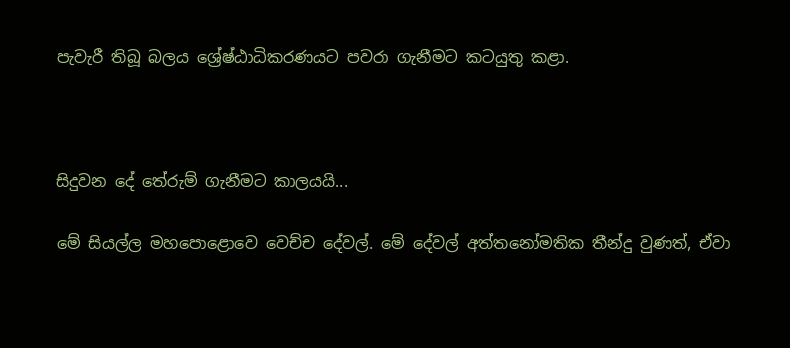පැවැරී තිබූ බලය ශ්‍රේෂ්ඨාධිකරණයට පවරා ගැනීමට කටයුතු කළා.



සිදුවන දේ තේරුම් ගැනීමට කාලයයි...

මේ සියල්ල මහපොළොවෙ වෙච්ච දේවල්. මේ දේවල් අත්තනෝමතික තීන්දු වුණත්, ඒවා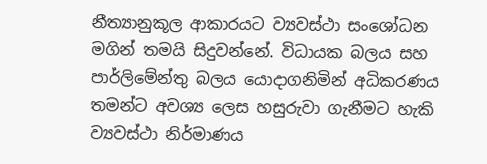නීත්‍යානුකූල ආකාරයට ව්‍යවස්ථා සංශෝධන මගින් තමයි සිදුවන්නේ. විධායක බලය සහ පාර්ලිමේන්තු බලය යොදාගනිමින් අධිකරණය තමන්ට අවශ්‍ය ලෙස හසුරුවා ගැනීමට හැකි ව්‍යවස්ථා නිර්මාණය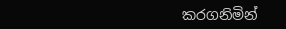කරගනිමින්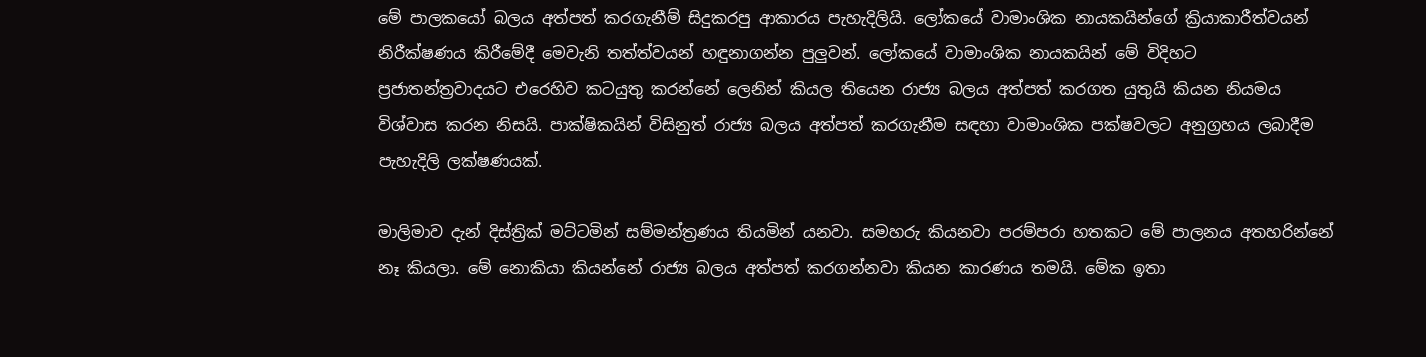මේ පාලකයෝ බලය අත්පත් කරගැනීම් සිදුකරපු ආකාරය පැහැදිලියි. ලෝකයේ වාමාංශික නායකයින්ගේ ක්‍රියාකාරීත්වයන් නිරීක්ෂණය කිරීමේදී මෙවැනි තත්ත්වයන් හඳුනාගන්න පුලුවන්. ලෝකයේ වාමාංශික නායකයින් මේ විදිහට  ප්‍රජාතන්ත්‍රවාදයට එරෙහිව කටයුතු කරන්නේ ලෙනින් කියල තියෙන රාජ්‍ය බලය අත්පත් කරගත යුතුයි කියන නියමය විශ්වාස කරන නිසයි. පාක්ෂිකයින් විසිනුත් රාජ්‍ය බලය අත්පත් කරගැනීම සඳහා වාමාංශික පක්ෂවලට අනුග්‍රහය ලබාදීම පැහැදිලි ලක්ෂණයක්.

මාලිමාව දැන් දිස්ත්‍රික් මට්ටමින් සම්මන්ත්‍රණය තියමින් යනවා. සමහරු කියනවා පරම්පරා හතකට මේ පාලනය අතහරින්නේ නෑ කියලා. මේ නොකියා කියන්නේ රාජ්‍ය බලය අත්පත් කරගන්නවා කියන කාරණය තමයි. මේක ඉතා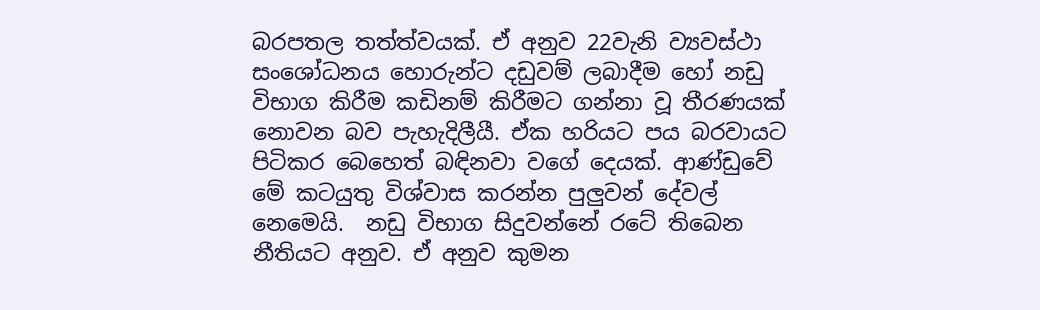බරපතල තත්ත්වයක්. ඒ අනුව 22වැනි ව්‍යවස්ථා සංශෝධනය හොරුන්ට දඩුවම් ලබාදීම හෝ නඩු විභාග කිරීම කඩිනම් කිරීමට ගන්නා වූ තීරණයක් නොවන බව පැහැදිලීයී. ඒක හරියට පය බරවායට පිටිකර බෙහෙත් බඳිනවා වගේ දෙයක්. ආණ්ඩුවේ මේ කටයුතු විශ්වාස කරන්න පුලුවන් දේවල් නෙමෙයි.  නඩු විභාග සිදුවන්නේ රටේ තිබෙන නීතියට අනුව. ඒ අනුව කුමන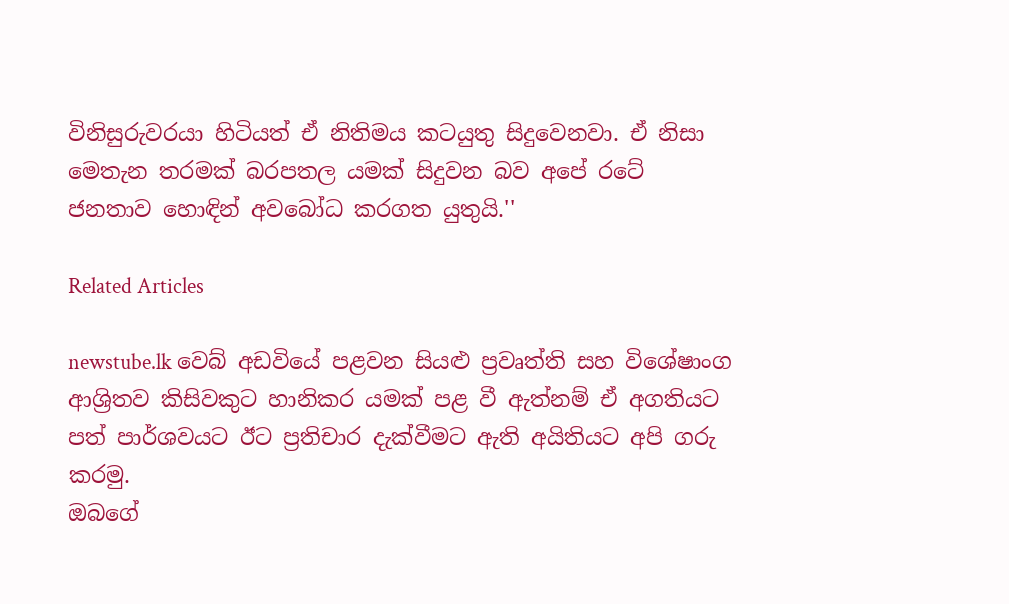විනිසුරුවරයා හිටියත් ඒ නිතිමය කටයුතු සිදුවෙනවා. ඒ නිසා මෙතැන තරමක් බරපතල යමක් සිදුවන බව අපේ රටේ ජනතාව හොඳින් අවබෝධ කරගත යුතුයි.''

Related Articles

newstube.lk වෙබ් අඩවියේ පළවන සියළු ප්‍රවෘත්ති සහ විශේෂාංග ආශ්‍රිතව කිසිවකුට හානිකර යමක් පළ වී ඇත්නම් ඒ අගතියට පත් පාර්ශවයට ඊට ප්‍රතිචාර දැක්වීමට ඇති අයිතියට අපි ගරු කරමු.
ඔබගේ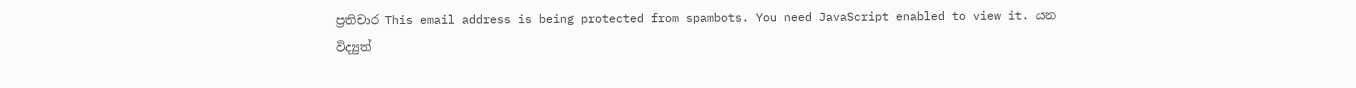ප්‍රතිචාර This email address is being protected from spambots. You need JavaScript enabled to view it. යන විද්‍යුත්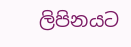ලිපිනයට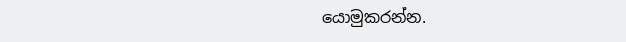යොමුකරන්න.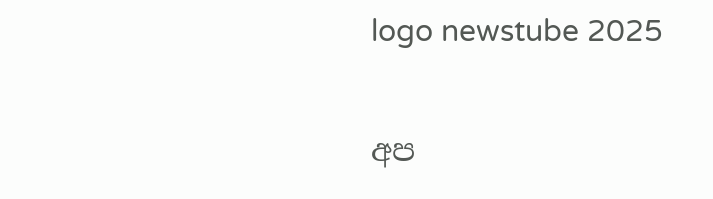logo newstube 2025

අප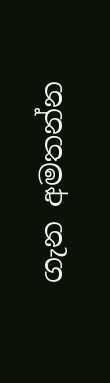ගැන අමතන්න